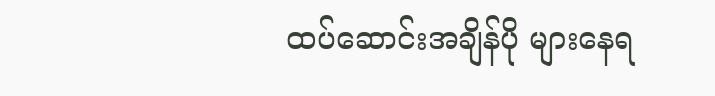ထပ်ဆောင်းအချိန်ပို များနေရ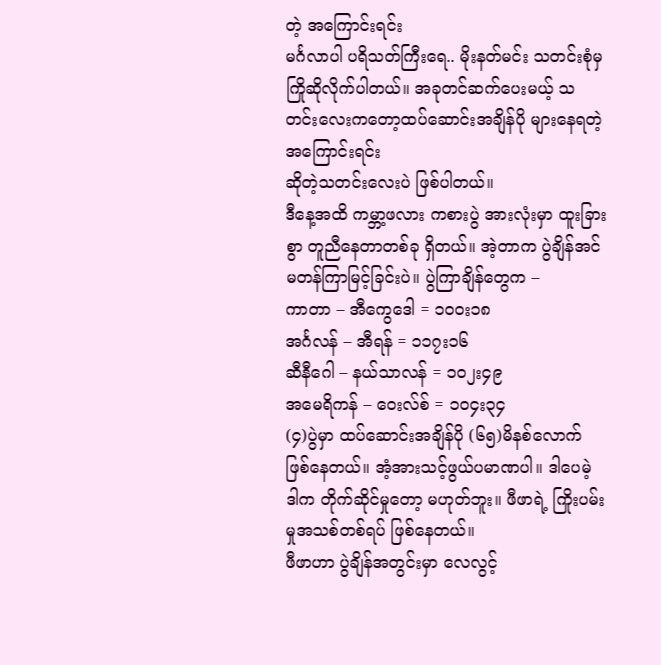တဲ့ အကြောင်းရင်း
မင်္ဂလာပါ ပရိသတ်ကြီးရေ.. မိုးနတ်မင်း သတင်းစုံမှ ကြိုဆိုလိုက်ပါတယ်။ အခုတင်ဆက်ပေးမယ့် သတင်းလေးကတော့ထပ်ဆောင်းအချိန်ပို များနေရတဲ့ အကြောင်းရင်း
ဆိုတဲ့သတင်းလေးပဲ ဖြစ်ပါတယ်။
ဒီနေ့အထိ ကမ္ဘာ့ဖလား ကစားပွဲ အားလုံးမှာ ထူးခြားစွာ တူညီနေတာတစ်ခု ရှိတယ်။ အဲ့တာက ပွဲချိန်အင်မတန်ကြာမြင့်ခြင်းပဲ။ ပွဲကြာချိန်တွေက –
ကာတာ – အီကွေဒေါ = ၁၀၀း၁၈
အင်္ဂလန် – အီရန် = ၁၁၇း၁၆
ဆီနီဂေါ – နယ်သာလန် = ၁၀၂း၄၉
အမေရိကန် – ဝေးလ်စ် = ၁၀၄း၃၄
(၄)ပွဲမှာ ထပ်ဆောင်းအချိန်ပို (၆၅)မိနစ်လောက် ဖြစ်နေတယ်။ အံ့အားသင့်ဖွယ်ပမာဏပါ။ ဒါပေမဲ့ ဒါက တိုက်ဆိုင်မှုတော့ မဟုတ်ဘူး။ ဖီဖာရဲ့ ကြိုးပမ်းမှုအသစ်တစ်ရပ် ဖြစ်နေတယ်။
ဖီဖာဟာ ပွဲချိန်အတွင်းမှာ လေလွင့်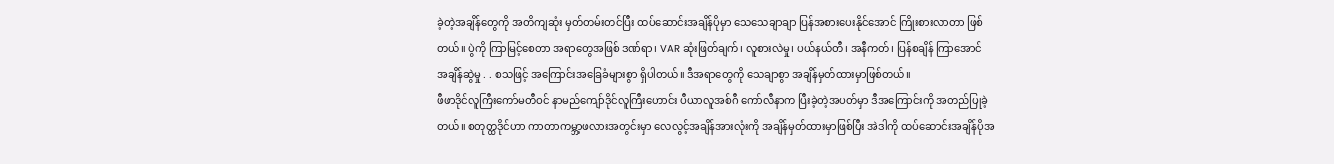ခဲ့တဲ့အချိန်တွေကို အတိကျဆုံး မှတ်တမ်းတင်ပြီး ထပ်ဆောင်းအချိန်ပိုမှာ သေသေချာချာ ပြန်အစားပေးနိုင်အောင် ကြိုးစားလာတာ ဖြစ်တယ်။ ပွဲကို ကြာမြင့်စေတာ အရာတွေအဖြစ် ဒဏ်ရာ၊ VAR ဆုံးဖြတ်ချက်၊ လူစားလဲမှု၊ ပယ်နယ်တီ၊ အနီကတ်၊ ပြန်စချိန် ကြာအောင် အချိန်ဆွဲမှု . . စသဖြင့် အကြောင်းအခြေခံများစွာ ရှိပါတယ်။ ဒီအရာတွေကို သေချာစွာ အချိန်မှတ်ထားမှာဖြစ်တယ်။
ဖီဖာဒိုင်လူကြီးကော်မတီဝင် နာမည်ကျော်ဒိုင်လူကြီးဟောင်း ပီယာလူအစ်ဂီ ကော်လီနာက ပြီးခဲ့တဲ့အပတ်မှာ ဒီအကြောင်းကို အတည်ပြုခဲ့တယ်။ စတုတ္ထဒိုင်ဟာ ကာတာကမ္ဘာ့ဖလားအတွင်းမှာ လေလွင့်အချိန်အားလုံးကို အချိန်မှတ်ထားမှာဖြစ်ပြီး အဲဒါကို ထပ်ဆောင်းအချိန်ပိုအ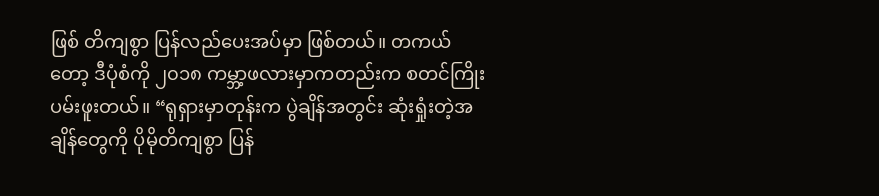ဖြစ် တိကျစွာ ပြန်လည်ပေးအပ်မှာ ဖြစ်တယ်။ တကယ်တော့ ဒီပုံစံကို ၂၀၁၈ ကမ္ဘာ့ဖလားမှာကတည်းက စတင်ကြိုးပမ်းဖူးတယ်။ “ရုရှားမှာတုန်းက ပွဲချိန်အတွင်း ဆုံးရှုံးတဲ့အချိန်တွေကို ပိုမိုတိကျစွာ ပြန်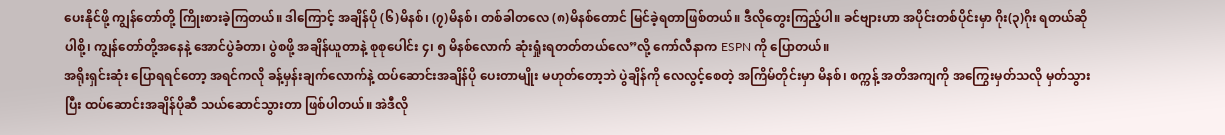ပေးနိုင်ဖို့ ကျွန်တော်တို့ ကြိုးစားခဲ့ကြတယ်။ ဒါကြောင့် အချိန်ပို (၆)မိနစ်၊ (၇)မိနစ်၊ တစ်ခါတလေ (၈)မိနစ်တောင် မြင်ခဲ့ရတာဖြစ်တယ်။ ဒီလိုတွေးကြည့်ပါ။ ခင်ဗျားဟာ အပိုင်းတစ်ပိုင်းမှာ ဂိုး(၃)ဂိုး ရတယ်ဆိုပါစို့၊ ကျွန်တော်တို့အနေနဲ့ အောင်ပွဲခံတာ၊ ပွဲစဖို့ အချိန်ယူတာနဲ့ စုစုပေါင်း ၄၊ ၅ မိနစ်လောက် ဆုံးရှုံးရတတ်တယ်လေ”လို့ ကော်လီနာက ESPN ကို ပြောတယ်။
အရိုးရှင်းဆုံး ပြောရရင်တော့ အရင်ကလို ခန့်မှန်းချက်လောက်နဲ့ ထပ်ဆောင်းအချိန်ပို ပေးတာမျိုး မဟုတ်တော့ဘဲ ပွဲချိန်ကို လေလွင့်စေတဲ့ အကြိမ်တိုင်းမှာ မိနစ်၊ စက္ကန့် အတိအကျကို အကြွေးမှတ်သလို မှတ်သွားပြီး ထပ်ဆောင်းအချိန်ပိုဆီ သယ်ဆောင်သွားတာ ဖြစ်ပါတယ်။ အဲဒီလို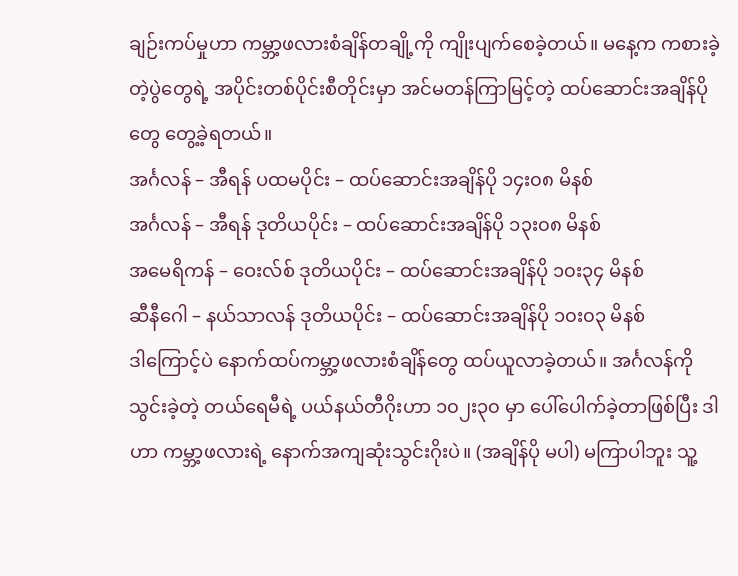ချဉ်းကပ်မှုဟာ ကမ္ဘာ့ဖလားစံချိန်တချို့ကို ကျိုးပျက်စေခဲ့တယ်။ မနေ့က ကစားခဲ့တဲ့ပွဲတွေရဲ့ အပိုင်းတစ်ပိုင်းစီတိုင်းမှာ အင်မတန်ကြာမြင့်တဲ့ ထပ်ဆောင်းအချိန်ပိုတွေ တွေ့ခဲ့ရတယ်။
အင်္ဂလန် – အီရန် ပထမပိုင်း – ထပ်ဆောင်းအချိန်ပို ၁၄း၀၈ မိနစ်
အင်္ဂလန် – အီရန် ဒုတိယပိုင်း – ထပ်ဆောင်းအချိန်ပို ၁၃း၀၈ မိနစ်
အမေရိကန် – ဝေးလ်စ် ဒုတိယပိုင်း – ထပ်ဆောင်းအချိန်ပို ၁၀း၃၄ မိနစ်
ဆီနီဂေါ – နယ်သာလန် ဒုတိယပိုင်း – ထပ်ဆောင်းအချိန်ပို ၁၀း၀၃ မိနစ်
ဒါကြောင့်ပဲ နောက်ထပ်ကမ္ဘာ့ဖလားစံချိန်တွေ ထပ်ယူလာခဲ့တယ်။ အင်္ဂလန်ကို သွင်းခဲ့တဲ့ တယ်ရေမီရဲ့ ပယ်နယ်တီဂိုးဟာ ၁၀၂း၃၀ မှာ ပေါ်ပေါက်ခဲ့တာဖြစ်ပြီး ဒါဟာ ကမ္ဘာ့ဖလားရဲ့ နောက်အကျဆုံးသွင်းဂိုးပဲ။ (အချိန်ပို မပါ) မကြာပါဘူး သူ့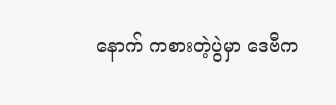နောက် ကစားတဲ့ပွဲမှာ ဒေဗီက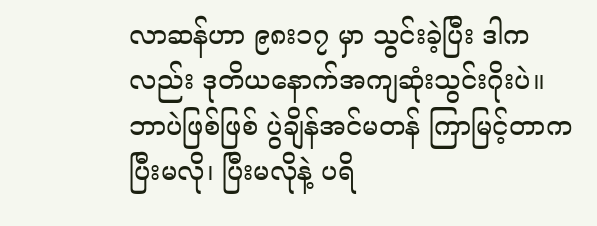လာဆန်ဟာ ၉၈း၁၇ မှာ သွင်းခဲ့ပြီး ဒါကလည်း ဒုတိယနောက်အကျဆုံးသွင်းဂိုးပဲ။
ဘာပဲဖြစ်ဖြစ် ပွဲချိန်အင်မတန် ကြာမြင့်တာက ပြီးမလို၊ ပြီးမလိုနဲ့ ပရိ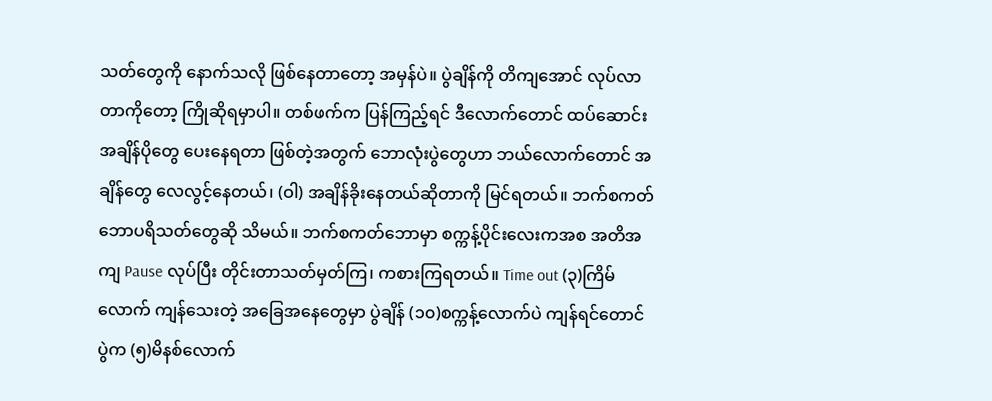သတ်တွေကို နောက်သလို ဖြစ်နေတာတော့ အမှန်ပဲ။ ပွဲချိန်ကို တိကျအောင် လုပ်လာတာကိုတော့ ကြိုဆိုရမှာပါ။ တစ်ဖက်က ပြန်ကြည့်ရင် ဒီလောက်တောင် ထပ်ဆောင်းအချိန်ပိုတွေ ပေးနေရတာ ဖြစ်တဲ့အတွက် ဘောလုံးပွဲတွေဟာ ဘယ်လောက်တောင် အချိန်တွေ လေလွင့်နေတယ်၊ (ဝါ) အချိန်ခိုးနေတယ်ဆိုတာကို မြင်ရတယ်။ ဘက်စကတ်ဘောပရိသတ်တွေဆို သိမယ်။ ဘက်စကတ်ဘောမှာ စက္ကန့်ပိုင်းလေးကအစ အတိအကျ Pause လုပ်ပြီး တိုင်းတာသတ်မှတ်ကြ၊ ကစားကြရတယ်။ Time out (၃)ကြိမ်လောက် ကျန်သေးတဲ့ အခြေအနေတွေမှာ ပွဲချိန် (၁၀)စက္ကန့်လောက်ပဲ ကျန်ရင်တောင် ပွဲက (၅)မိနစ်လောက်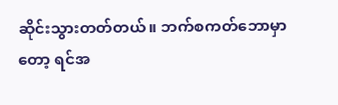ဆိုင်းသွားတတ်တယ်။ ဘက်စကတ်ဘောမှာတော့ ရင်အ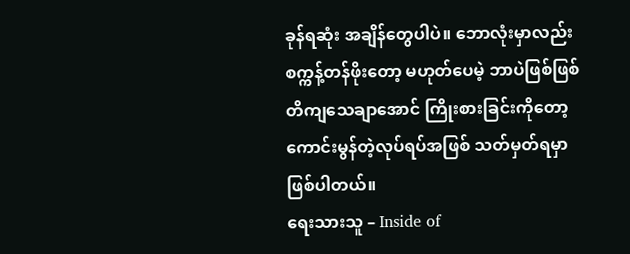ခုန်ရဆုံး အချိန်တွေပါပဲ။ ဘောလုံးမှာလည်း စက္ကန့်တန်ဖိုးတော့ မဟုတ်ပေမဲ့ ဘာပဲဖြစ်ဖြစ် တိကျသေချာအောင် ကြိုးစားခြင်းကိုတော့ ကောင်းမွန်တဲ့လုပ်ရပ်အဖြစ် သတ်မှတ်ရမှာ ဖြစ်ပါတယ်။
ရေးသားသူ – Inside of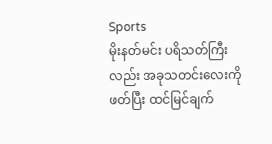Sports
မိုးနတ်မင်း ပရိသတ်ကြီးလည်း အခုသတင်းလေးကိုဖတ်ပြီး ထင်မြင်ချက်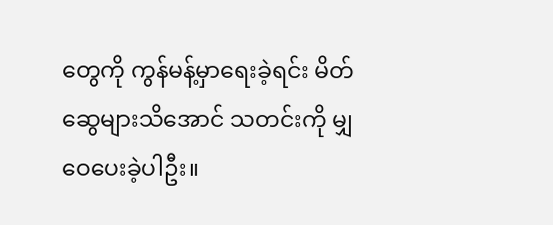တွေကို ကွန်မန့်မှာရေးခဲ့ရင်း မိတ်ဆွေများသိအောင် သတင်းကို မျှဝေပေးခဲ့ပါဦး။